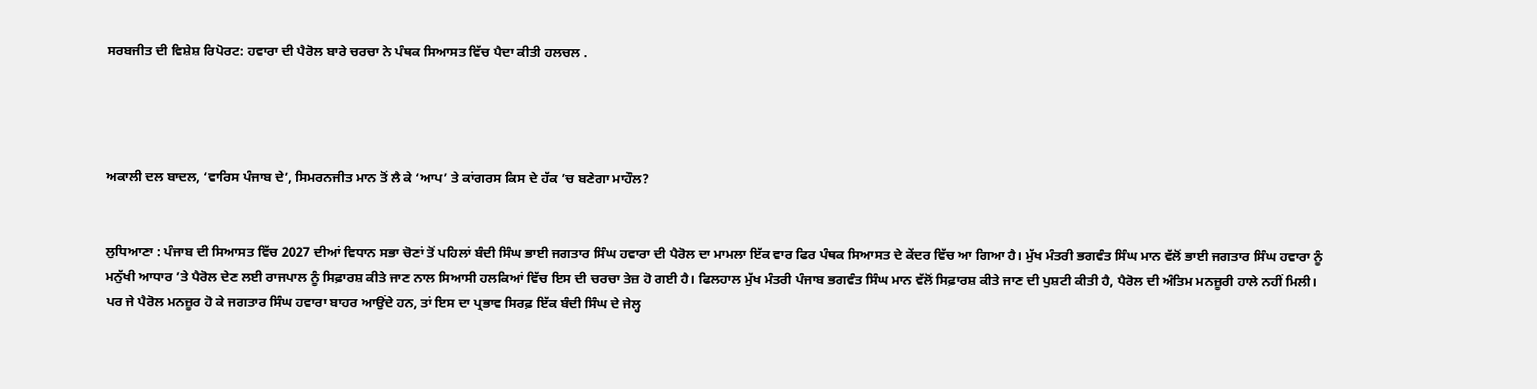ਸਰਬਜੀਤ ਦੀ ਵਿਸ਼ੇਸ਼ ਰਿਪੋਰਟ: ਹਵਾਰਾ ਦੀ ਪੈਰੋਲ ਬਾਰੇ ਚਰਚਾ ਨੇ ਪੰਥਕ ਸਿਆਸਤ ਵਿੱਚ ਪੈਦਾ ਕੀਤੀ ਹਲਚਲ .




ਅਕਾਲੀ ਦਲ ਬਾਦਲ, ‘ਵਾਰਿਸ ਪੰਜਾਬ ਦੇ’, ਸਿਮਰਨਜੀਤ ਮਾਨ ਤੋਂ ਲੈ ਕੇ ‘ਆਪ’ ਤੇ ਕਾਂਗਰਸ ਕਿਸ ਦੇ ਹੱਕ ’ਚ ਬਣੇਗਾ ਮਾਹੌਲ?


ਲੁਧਿਆਣਾ : ਪੰਜਾਬ ਦੀ ਸਿਆਸਤ ਵਿੱਚ 2027 ਦੀਆਂ ਵਿਧਾਨ ਸਭਾ ਚੋਣਾਂ ਤੋਂ ਪਹਿਲਾਂ ਬੰਦੀ ਸਿੰਘ ਭਾਈ ਜਗਤਾਰ ਸਿੰਘ ਹਵਾਰਾ ਦੀ ਪੈਰੋਲ ਦਾ ਮਾਮਲਾ ਇੱਕ ਵਾਰ ਫਿਰ ਪੰਥਕ ਸਿਆਸਤ ਦੇ ਕੇਂਦਰ ਵਿੱਚ ਆ ਗਿਆ ਹੈ। ਮੁੱਖ ਮੰਤਰੀ ਭਗਵੰਤ ਸਿੰਘ ਮਾਨ ਵੱਲੋਂ ਭਾਈ ਜਗਤਾਰ ਸਿੰਘ ਹਵਾਰਾ ਨੂੰ ਮਨੁੱਖੀ ਆਧਾਰ ’ਤੇ ਪੈਰੋਲ ਦੇਣ ਲਈ ਰਾਜਪਾਲ ਨੂੰ ਸਿਫ਼ਾਰਸ਼ ਕੀਤੇ ਜਾਣ ਨਾਲ ਸਿਆਸੀ ਹਲਕਿਆਂ ਵਿੱਚ ਇਸ ਦੀ ਚਰਚਾ ਤੇਜ਼ ਹੋ ਗਈ ਹੈ। ਫਿਲਹਾਲ ਮੁੱਖ ਮੰਤਰੀ ਪੰਜਾਬ ਭਗਵੰਤ ਸਿੰਘ ਮਾਨ ਵੱਲੋਂ ਸਿਫ਼ਾਰਸ਼ ਕੀਤੇ ਜਾਣ ਦੀ ਪੁਸ਼ਟੀ ਕੀਤੀ ਹੈ, ਪੈਰੋਲ ਦੀ ਅੰਤਿਮ ਮਨਜ਼ੂਰੀ ਹਾਲੇ ਨਹੀਂ ਮਿਲੀ।
ਪਰ ਜੇ ਪੈਰੋਲ ਮਨਜ਼ੂਰ ਹੋ ਕੇ ਜਗਤਾਰ ਸਿੰਘ ਹਵਾਰਾ ਬਾਹਰ ਆਉਂਦੇ ਹਨ, ਤਾਂ ਇਸ ਦਾ ਪ੍ਰਭਾਵ ਸਿਰਫ਼ ਇੱਕ ਬੰਦੀ ਸਿੰਘ ਦੇ ਜੇਲ੍ਹ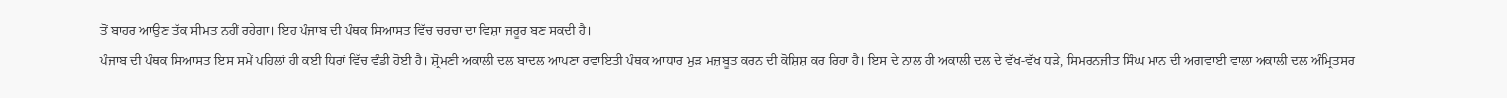ਤੋਂ ਬਾਹਰ ਆਉਣ ਤੱਕ ਸੀਮਤ ਨਹੀਂ ਰਹੇਗਾ। ਇਹ ਪੰਜਾਬ ਦੀ ਪੰਥਕ ਸਿਆਸਤ ਵਿੱਚ ਚਰਚਾ ਦਾ ਵਿਸ਼ਾ ਜਰੂਰ ਬਣ ਸਕਦੀ ਹੈ।
ਪੰਜਾਬ ਦੀ ਪੰਥਕ ਸਿਆਸਤ ਇਸ ਸਮੇਂ ਪਹਿਲਾਂ ਹੀ ਕਈ ਧਿਰਾਂ ਵਿੱਚ ਵੰਡੀ ਹੋਈ ਹੈ। ਸ਼੍ਰੋਮਣੀ ਅਕਾਲੀ ਦਲ ਬਾਦਲ ਆਪਣਾ ਰਵਾਇਤੀ ਪੰਥਕ ਆਧਾਰ ਮੁੜ ਮਜ਼ਬੂਤ ਕਰਨ ਦੀ ਕੋਸ਼ਿਸ਼ ਕਰ ਰਿਹਾ ਹੈ। ਇਸ ਦੇ ਨਾਲ ਹੀ ਅਕਾਲੀ ਦਲ ਦੇ ਵੱਖ-ਵੱਖ ਧੜੇ, ਸਿਮਰਨਜੀਤ ਸਿੰਘ ਮਾਨ ਦੀ ਅਗਵਾਈ ਵਾਲਾ ਅਕਾਲੀ ਦਲ ਅੰਮ੍ਰਿਤਸਰ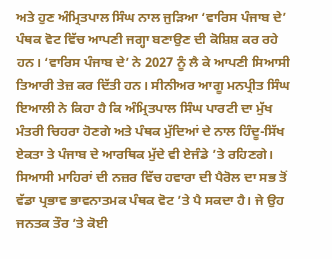ਅਤੇ ਹੁਣ ਅੰਮ੍ਰਿਤਪਾਲ ਸਿੰਘ ਨਾਲ ਜੁੜਿਆ ‘ਵਾਰਿਸ ਪੰਜਾਬ ਦੇ’ ਪੰਥਕ ਵੋਟ ਵਿੱਚ ਆਪਣੀ ਜਗ੍ਹਾ ਬਣਾਉਣ ਦੀ ਕੋਸ਼ਿਸ਼ ਕਰ ਰਹੇ ਹਨ। ‘ਵਾਰਿਸ ਪੰਜਾਬ ਦੇ’ ਨੇ 2027 ਨੂੰ ਲੈ ਕੇ ਆਪਣੀ ਸਿਆਸੀ ਤਿਆਰੀ ਤੇਜ਼ ਕਰ ਦਿੱਤੀ ਹਨ। ਸੀਨੀਅਰ ਆਗੂ ਮਨਪ੍ਰੀਤ ਸਿੰਘ ਇਆਲੀ ਨੇ ਕਿਹਾ ਹੈ ਕਿ ਅੰਮ੍ਰਿਤਪਾਲ ਸਿੰਘ ਪਾਰਟੀ ਦਾ ਮੁੱਖ ਮੰਤਰੀ ਚਿਹਰਾ ਹੋਣਗੇ ਅਤੇ ਪੰਥਕ ਮੁੱਦਿਆਂ ਦੇ ਨਾਲ ਹਿੰਦੂ-ਸਿੱਖ ਏਕਤਾ ਤੇ ਪੰਜਾਬ ਦੇ ਆਰਥਿਕ ਮੁੱਦੇ ਵੀ ਏਜੰਡੇ ’ਤੇ ਰਹਿਣਗੇ।
ਸਿਆਸੀ ਮਾਹਿਰਾਂ ਦੀ ਨਜ਼ਰ ਵਿੱਚ ਹਵਾਰਾ ਦੀ ਪੈਰੋਲ ਦਾ ਸਭ ਤੋਂ ਵੱਡਾ ਪ੍ਰਭਾਵ ਭਾਵਨਾਤਮਕ ਪੰਥਕ ਵੋਟ ’ਤੇ ਪੈ ਸਕਦਾ ਹੈ। ਜੇ ਉਹ ਜਨਤਕ ਤੌਰ ’ਤੇ ਕੋਈ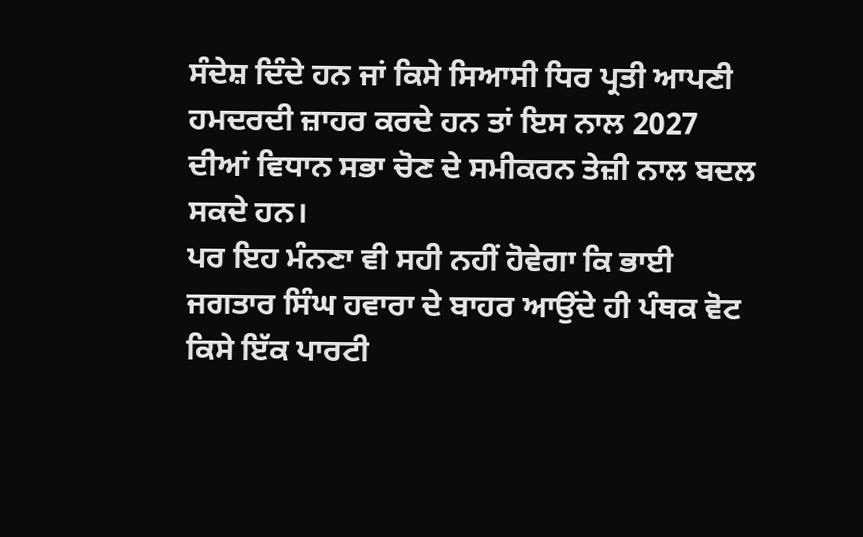ਸੰਦੇਸ਼ ਦਿੰਦੇ ਹਨ ਜਾਂ ਕਿਸੇ ਸਿਆਸੀ ਧਿਰ ਪ੍ਰਤੀ ਆਪਣੀ ਹਮਦਰਦੀ ਜ਼ਾਹਰ ਕਰਦੇ ਹਨ ਤਾਂ ਇਸ ਨਾਲ 2027 ਦੀਆਂ ਵਿਧਾਨ ਸਭਾ ਚੋਣ ਦੇ ਸਮੀਕਰਨ ਤੇਜ਼ੀ ਨਾਲ ਬਦਲ ਸਕਦੇ ਹਨ।
ਪਰ ਇਹ ਮੰਨਣਾ ਵੀ ਸਹੀ ਨਹੀਂ ਹੋਵੇਗਾ ਕਿ ਭਾਈ ਜਗਤਾਰ ਸਿੰਘ ਹਵਾਰਾ ਦੇ ਬਾਹਰ ਆਉਂਦੇ ਹੀ ਪੰਥਕ ਵੋਟ ਕਿਸੇ ਇੱਕ ਪਾਰਟੀ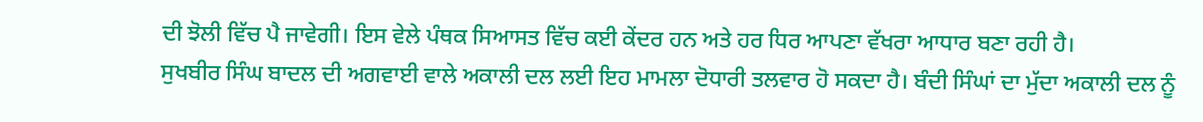ਦੀ ਝੋਲੀ ਵਿੱਚ ਪੈ ਜਾਵੇਗੀ। ਇਸ ਵੇਲੇ ਪੰਥਕ ਸਿਆਸਤ ਵਿੱਚ ਕਈ ਕੇਂਦਰ ਹਨ ਅਤੇ ਹਰ ਧਿਰ ਆਪਣਾ ਵੱਖਰਾ ਆਧਾਰ ਬਣਾ ਰਹੀ ਹੈ।
ਸੁਖਬੀਰ ਸਿੰਘ ਬਾਦਲ ਦੀ ਅਗਵਾਈ ਵਾਲੇ ਅਕਾਲੀ ਦਲ ਲਈ ਇਹ ਮਾਮਲਾ ਦੋਧਾਰੀ ਤਲਵਾਰ ਹੋ ਸਕਦਾ ਹੈ। ਬੰਦੀ ਸਿੰਘਾਂ ਦਾ ਮੁੱਦਾ ਅਕਾਲੀ ਦਲ ਨੂੰ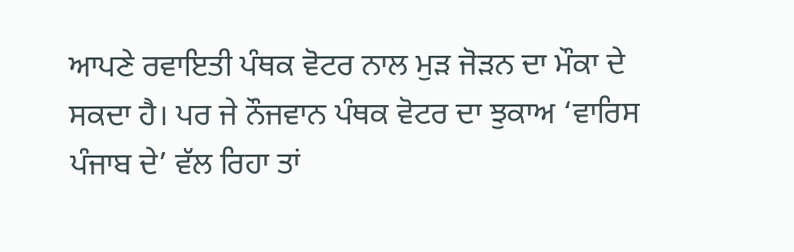ਆਪਣੇ ਰਵਾਇਤੀ ਪੰਥਕ ਵੋਟਰ ਨਾਲ ਮੁੜ ਜੋੜਨ ਦਾ ਮੌਕਾ ਦੇ ਸਕਦਾ ਹੈ। ਪਰ ਜੇ ਨੌਜਵਾਨ ਪੰਥਕ ਵੋਟਰ ਦਾ ਝੁਕਾਅ ‘ਵਾਰਿਸ ਪੰਜਾਬ ਦੇ’ ਵੱਲ ਰਿਹਾ ਤਾਂ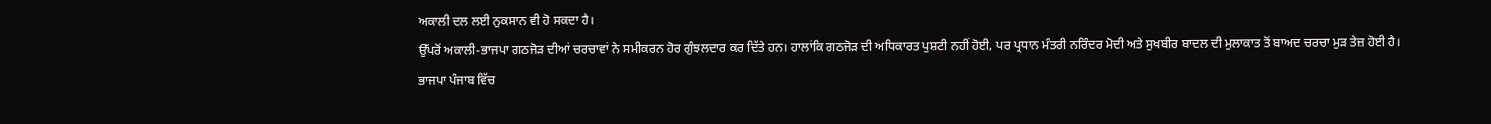ਅਕਾਲੀ ਦਲ ਲਈ ਨੁਕਸਾਨ ਵੀ ਹੋ ਸਕਦਾ ਹੈ।
ਉੱਪਰੋਂ ਅਕਾਲੀ-ਭਾਜਪਾ ਗਠਜੋੜ ਦੀਆਂ ਚਰਚਾਵਾਂ ਨੇ ਸਮੀਕਰਨ ਹੋਰ ਗੁੰਝਲਦਾਰ ਕਰ ਦਿੱਤੇ ਹਨ। ਹਾਲਾਂਕਿ ਗਠਜੋੜ ਦੀ ਅਧਿਕਾਰਤ ਪੁਸ਼ਟੀ ਨਹੀਂ ਹੋਈ, ਪਰ ਪ੍ਰਧਾਨ ਮੰਤਰੀ ਨਰਿੰਦਰ ਮੋਦੀ ਅਤੇ ਸੁਖਬੀਰ ਬਾਦਲ ਦੀ ਮੁਲਾਕਾਤ ਤੋਂ ਬਾਅਦ ਚਰਚਾ ਮੁੜ ਤੇਜ਼ ਹੋਈ ਹੈ।
ਭਾਜਪਾ ਪੰਜਾਬ ਵਿੱਚ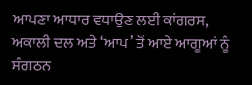ਆਪਣਾ ਆਧਾਰ ਵਧਾਉਣ ਲਈ ਕਾਂਗਰਸ, ਅਕਾਲੀ ਦਲ ਅਤੇ ‘ਆਪ’ ਤੋਂ ਆਏ ਆਗੂਆਂ ਨੂੰ ਸੰਗਠਨ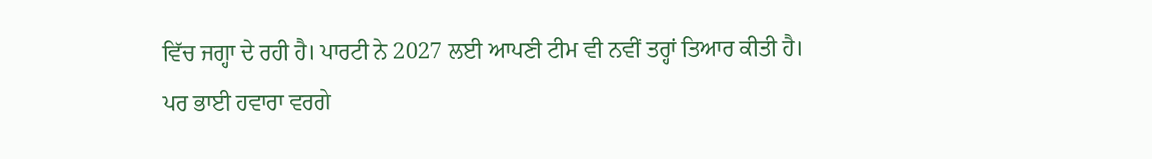ਵਿੱਚ ਜਗ੍ਹਾ ਦੇ ਰਹੀ ਹੈ। ਪਾਰਟੀ ਨੇ 2027 ਲਈ ਆਪਣੀ ਟੀਮ ਵੀ ਨਵੀਂ ਤਰ੍ਹਾਂ ਤਿਆਰ ਕੀਤੀ ਹੈ।
ਪਰ ਭਾਈ ਹਵਾਰਾ ਵਰਗੇ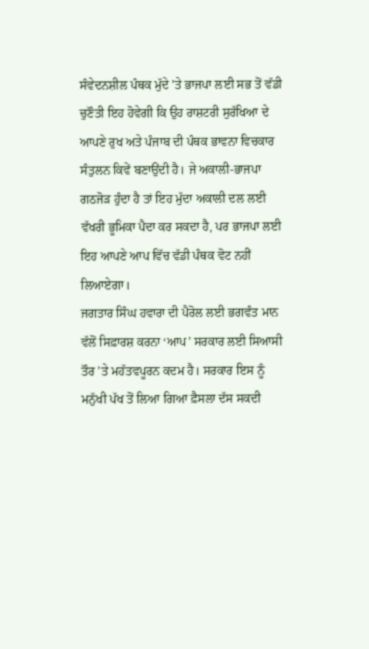ਸੰਵੇਦਨਸ਼ੀਲ ਪੰਥਕ ਮੁੱਦੇ ’ਤੇ ਭਾਜਪਾ ਲਈ ਸਭ ਤੋਂ ਵੱਡੀ ਚੁਣੌਤੀ ਇਹ ਹੋਵੇਗੀ ਕਿ ਉਹ ਰਾਸ਼ਟਰੀ ਸੁਰੱਖਿਆ ਦੇ ਆਪਣੇ ਰੁਖ ਅਤੇ ਪੰਜਾਬ ਦੀ ਪੰਥਕ ਭਾਵਨਾ ਵਿਚਕਾਰ ਸੰਤੁਲਨ ਕਿਵੇਂ ਬਣਾਉਂਦੀ ਹੈ। ਜੇ ਅਕਾਲੀ-ਭਾਜਪਾ ਗਠਜੋੜ ਹੁੰਦਾ ਹੈ ਤਾਂ ਇਹ ਮੁੱਦਾ ਅਕਾਲੀ ਦਲ ਲਈ ਵੱਖਰੀ ਭੂਮਿਕਾ ਪੈਦਾ ਕਰ ਸਕਦਾ ਹੈ, ਪਰ ਭਾਜਪਾ ਲਈ ਇਹ ਆਪਣੇ ਆਪ ਵਿੱਚ ਵੱਡੀ ਪੰਥਕ ਵੋਟ ਨਹੀਂ ਲਿਆਏਗਾ।
ਜਗਤਾਰ ਸਿੰਘ ਹਵਾਰਾ ਦੀ ਪੈਰੋਲ ਲਈ ਭਗਵੰਤ ਮਾਨ ਵੱਲੋਂ ਸਿਫ਼ਾਰਸ਼ ਕਰਨਾ ‘ਆਪ’ ਸਰਕਾਰ ਲਈ ਸਿਆਸੀ ਤੌਰ ’ਤੇ ਮਹੱਤਵਪੂਰਨ ਕਦਮ ਹੈ। ਸਰਕਾਰ ਇਸ ਨੂੰ ਮਨੁੱਖੀ ਪੱਖ ਤੋਂ ਲਿਆ ਗਿਆ ਫ਼ੈਸਲਾ ਦੱਸ ਸਕਦੀ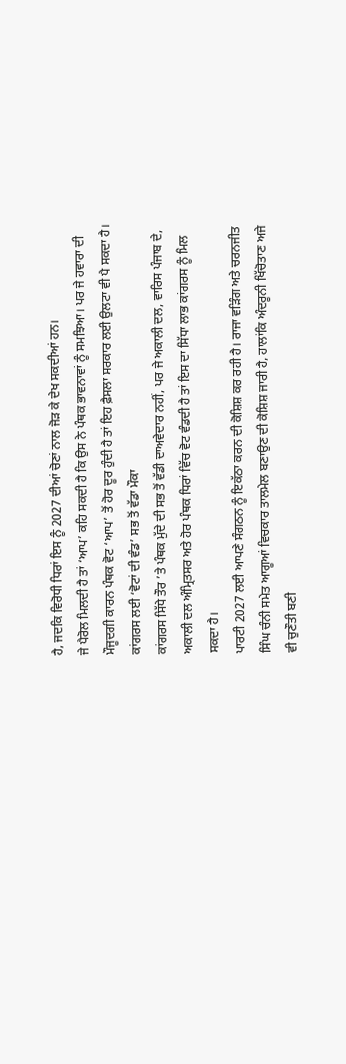ਹੈ, ਜਦਕਿ ਵਿਰੋਧੀ ਧਿਰਾਂ ਇਸ ਨੂੰ 2027 ਦੀਆਂ ਚੋਣਾਂ ਨਾਲ ਜੋੜ ਕੇ ਦੇਖ ਸਕਦੀਆਂ ਹਨ।
ਜੇ ਪੈਰੋਲ ਮਿਲਦੀ ਹੈ ਤਾਂ ‘ਆਪ’ ਕਹਿ ਸਕਦੀ ਹੈ ਕਿ ਉਸ ਨੇ ਪੰਥਕ ਭਾਵਨਾਵਾਂ ਨੂੰ ਸਮਝਿਆ। ਪਰ ਜੇ ਹਵਾਰਾ ਦੀ ਮੌਜੂਦਗੀ ਕਾਰਨ ਪੰਥਕ ਵੋਟ ‘ਆਪ’ ਤੋਂ ਹੋਰ ਦੂਰ ਹੁੰਦੀ ਹੈ ਤਾਂ ਇਹ ਫ਼ੈਸਲਾ ਸਰਕਾਰ ਲਈ ਉਲਟਾ ਵੀ ਪੈ ਸਕਦਾ ਹੈ।
ਕਾਂਗਰਸ ਲਈ ‘ਵੋਟਾਂ ਦੀ ਵੰਡ’ ਸਭ ਤੋਂ ਵੱਡਾ ਮੌਕਾ
ਕਾਂਗਰਸ ਸਿੱਧੇ ਤੌਰ ’ਤੇ ਪੰਥਕ ਮੁੱਦੇ ਦੀ ਸਭ ਤੋਂ ਵੱਡੀ ਦਾਅਵੇਦਾਰ ਨਹੀਂ, ਪਰ ਜੇ ਅਕਾਲੀ ਦਲ, ਵਾਰਿਸ ਪੰਜਾਬ ਦੇ, ਅਕਾਲੀ ਦਲ ਅੰਮ੍ਰਿਤਸਰ ਅਤੇ ਹੋਰ ਪੰਥਕ ਧਿਰਾਂ ਵਿੱਚ ਵੋਟ ਵੰਡਦੀ ਹੈ ਤਾਂ ਇਸ ਦਾ ਸਿੱਧਾ ਲਾਭ ਕਾਂਗਰਸ ਨੂੰ ਮਿਲ ਸਕਦਾ ਹੈ।
ਪਾਰਟੀ 2027 ਲਈ ਆਪਣੇ ਸੰਗਠਨ ਨੂੰ ਇਕੱਠਾ ਕਰਨ ਦੀ ਕੋਸ਼ਿਸ਼ ਕਰ ਰਹੀ ਹੈ। ਰਾਜਾ ਵੜਿੰਗ ਅਤੇ ਚਰਨਜੀਤ ਸਿੰਘ ਚੰਨੀ ਸਮੇਤ ਆਗੂਆਂ ਵਿਚਕਾਰ ਤਾਲਮੇਲ ਬਣਾਉਣ ਦੀ ਕੋਸ਼ਿਸ਼ ਜਾਰੀ ਹੈ, ਹਾਲਾਂਕਿ ਅੰਦਰੂਨੀ ਖਿੱਚੋਤਾਣ ਅਜੇ ਵੀ ਚੁਣੌਤੀ ਬਣੀ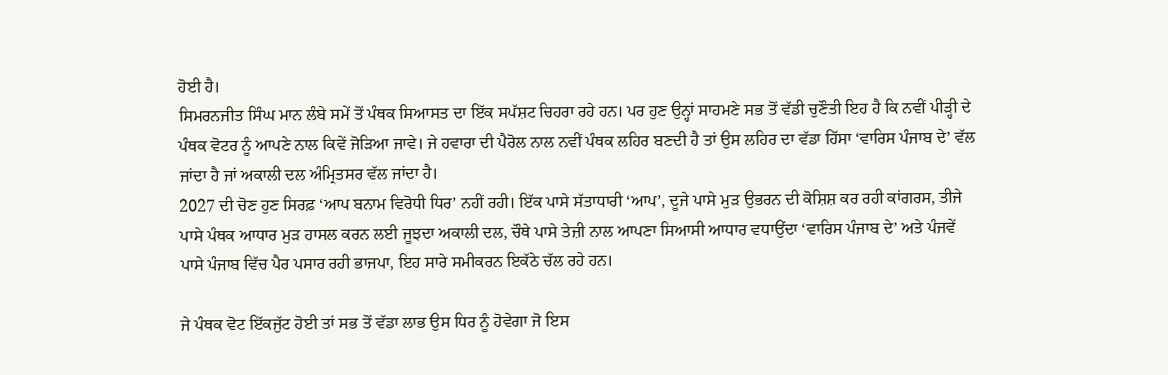ਹੋਈ ਹੈ।
ਸਿਮਰਨਜੀਤ ਸਿੰਘ ਮਾਨ ਲੰਬੇ ਸਮੇਂ ਤੋਂ ਪੰਥਕ ਸਿਆਸਤ ਦਾ ਇੱਕ ਸਪੱਸ਼ਟ ਚਿਹਰਾ ਰਹੇ ਹਨ। ਪਰ ਹੁਣ ਉਨ੍ਹਾਂ ਸਾਹਮਣੇ ਸਭ ਤੋਂ ਵੱਡੀ ਚੁਣੌਤੀ ਇਹ ਹੈ ਕਿ ਨਵੀਂ ਪੀੜ੍ਹੀ ਦੇ ਪੰਥਕ ਵੋਟਰ ਨੂੰ ਆਪਣੇ ਨਾਲ ਕਿਵੇਂ ਜੋੜਿਆ ਜਾਵੇ। ਜੇ ਹਵਾਰਾ ਦੀ ਪੈਰੋਲ ਨਾਲ ਨਵੀਂ ਪੰਥਕ ਲਹਿਰ ਬਣਦੀ ਹੈ ਤਾਂ ਉਸ ਲਹਿਰ ਦਾ ਵੱਡਾ ਹਿੱਸਾ ‘ਵਾਰਿਸ ਪੰਜਾਬ ਦੇ’ ਵੱਲ ਜਾਂਦਾ ਹੈ ਜਾਂ ਅਕਾਲੀ ਦਲ ਅੰਮ੍ਰਿਤਸਰ ਵੱਲ ਜਾਂਦਾ ਹੈ।
2027 ਦੀ ਚੋਣ ਹੁਣ ਸਿਰਫ਼ ‘ਆਪ ਬਨਾਮ ਵਿਰੋਧੀ ਧਿਰ’ ਨਹੀਂ ਰਹੀ। ਇੱਕ ਪਾਸੇ ਸੱਤਾਧਾਰੀ ‘ਆਪ’, ਦੂਜੇ ਪਾਸੇ ਮੁੜ ਉਭਰਨ ਦੀ ਕੋਸ਼ਿਸ਼ ਕਰ ਰਹੀ ਕਾਂਗਰਸ, ਤੀਜੇ ਪਾਸੇ ਪੰਥਕ ਆਧਾਰ ਮੁੜ ਹਾਸਲ ਕਰਨ ਲਈ ਜੂਝਦਾ ਅਕਾਲੀ ਦਲ, ਚੌਥੇ ਪਾਸੇ ਤੇਜ਼ੀ ਨਾਲ ਆਪਣਾ ਸਿਆਸੀ ਆਧਾਰ ਵਧਾਉਂਦਾ ‘ਵਾਰਿਸ ਪੰਜਾਬ ਦੇ’ ਅਤੇ ਪੰਜਵੇਂ ਪਾਸੇ ਪੰਜਾਬ ਵਿੱਚ ਪੈਰ ਪਸਾਰ ਰਹੀ ਭਾਜਪਾ, ਇਹ ਸਾਰੇ ਸਮੀਕਰਨ ਇਕੱਠੇ ਚੱਲ ਰਹੇ ਹਨ।

ਜੇ ਪੰਥਕ ਵੋਟ ਇੱਕਜੁੱਟ ਹੋਈ ਤਾਂ ਸਭ ਤੋਂ ਵੱਡਾ ਲਾਭ ਉਸ ਧਿਰ ਨੂੰ ਹੋਵੇਗਾ ਜੋ ਇਸ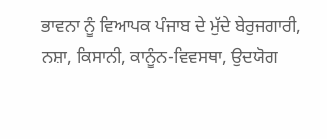ਭਾਵਨਾ ਨੂੰ ਵਿਆਪਕ ਪੰਜਾਬ ਦੇ ਮੁੱਦੇ ਬੇਰੁਜਗਾਰੀ, ਨਸ਼ਾ, ਕਿਸਾਨੀ, ਕਾਨੂੰਨ-ਵਿਵਸਥਾ, ਉਦਯੋਗ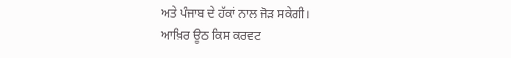ਅਤੇ ਪੰਜਾਬ ਦੇ ਹੱਕਾਂ ਨਾਲ ਜੋੜ ਸਕੇਗੀ।
ਆਖ਼ਿਰ ਊਠ ਕਿਸ ਕਰਵਟ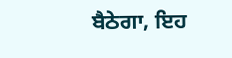ਬੈਠੇਗਾ, ਇਹ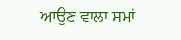ਆਉਣ ਵਾਲਾ ਸਮਾਂ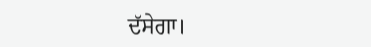ਦੱਸੇਗਾ।